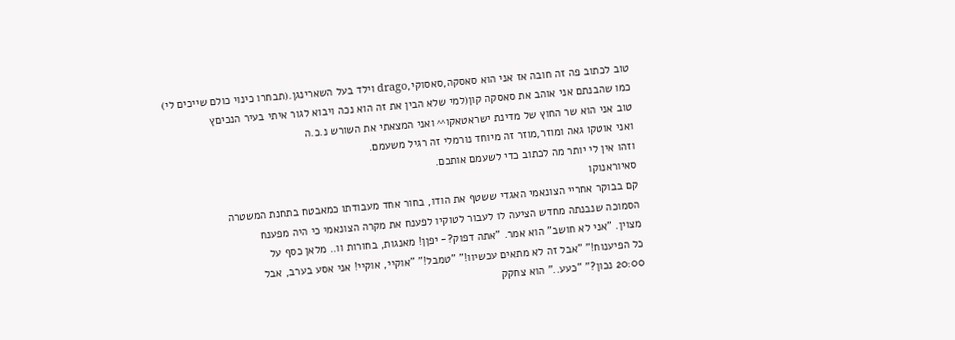טוב לכתוב פה זה חובה אז אני הוא סאסקה,סאסוקי,drago וילד בעל השארינגן.(תבחרו כינוי כולם שייכים לי)
כמו שהבנתם אני אוהב את סאסקה קון(למי שלא הבין את זה הוא נכה ויבוא לגור איתי בעיר הנכיםץ
טוב אני הוא שר החוץ של מדינת ישראטאקו^^ ואני המצאתי את השורש נ.כ.ה
ואני אוטקו גאה ומוזר,מוזר זה מיוחד נורמלי זה רגיל משעמם.
וזהו אין לי יותר מה לכתוב כדי לשעמם אותכם.
סאיוראנוקו
קם בבוקר אחריי הצונאמי האגדי ששטף את הודו, בחור אחד מעבודתו כמאבטח בתחנת המשטרה
הסמוכה שנבנתה מחדש הציעה לו לעבור לטוקיו לפענח את מקרה הצונאמי כי היה מפענח
מצוין. "אני לא חושב" הוא אמר. "אתה דפוק?- יפןן! מאנגות, בחורות וו.. מלאן כסף על
כל הפיענוח!" "אבל זה לא מתאים עכשיוו!" "טמבל!" "אוקיי, אוקיי! אני אסע בערב, אבל
20:00 נכון?" "כעע.." הוא צחקק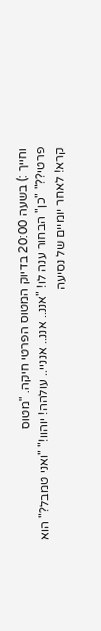וחייך :) בשעה 20:00 בדיוק המטוס הפרטי חיקה. "מטוס
פרטי??" "כן" הבחור ענה לו! "אננ.. אננ.. אנניי.. עולהה! יוהוו!" "ואני טמבל?" הוא
קרא! לאחר יומיים של נסיעה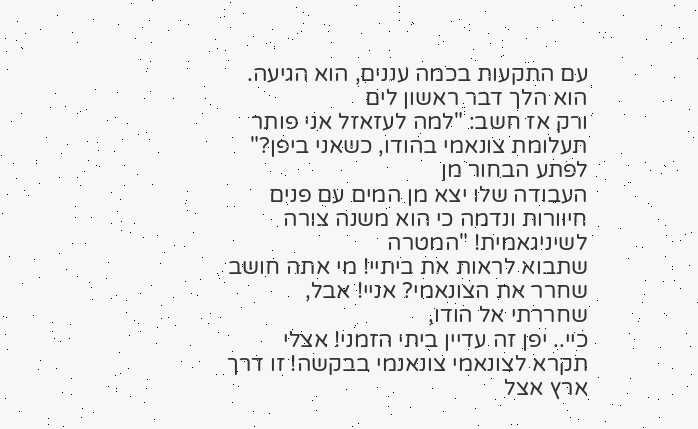עם התקעות בכמה עננים, הוא הגיעה. הוא הלך דבר ראשון לים
ורק אז חשב: "למה לעזאזל אני פותר תעלומת צונאמי בהודו, כשאני ביפן?" לפתע הבחור מן
העבודה שלו יצא מן המים עם פנים חיוורות ונדמה כי הוא משנה צורה לשיניגאמית! "המטרה
שתבוא לראות את ביתיי! מי אתה חושב שחרר את הצונאמי? אניי! אבל, שחררתי אל הודו,
כיי.. יפן זה עדיין ביתי הזמני! אצלי תקרא לצונאמי צונאנמי בבקשה! זו דרך ארץ אצל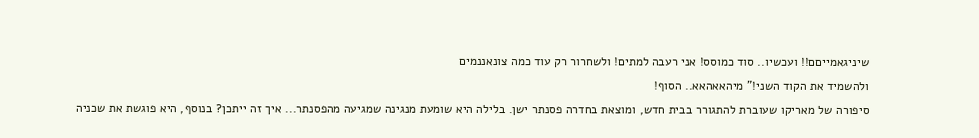שיניגאמייםם!! ועכשיו.. סוד כמוסס! אני רעבה למתים! ולשחרור רק עוד כמה צונאננמים
ולהשמיד את הקוד השני!" מיהאאהאא.. הסוף!
סיפורה של מאריקו שעוברת להתגורר בבית חדש, ומוצאת בחדרה פסנתר ישן. בלילה היא שומעת מנגינה שמגיעה מהפסנתר... איך זה ייתכן? בנוסף, היא פוגשת את שכניה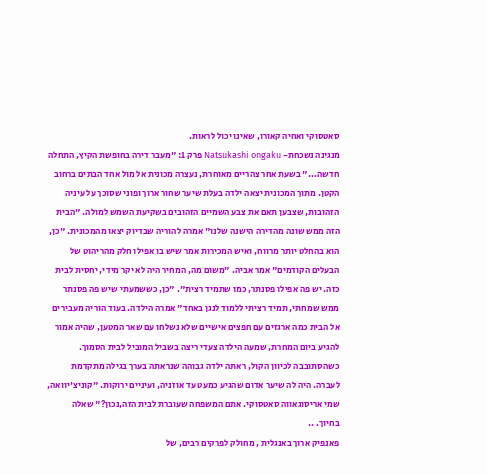סאטסוקי ואחיה קאורו, שאינו יכול לראות.
מנגינה נשכחת- Natsukashi ongaku פרק 1: "מעבר דירה בחופשת הקיץ, התחלה חדשה..." בשעת אחר צהריים מאוחרת, נעצרה מכונית אל מול אחד הבתים ברחוב הקטן. מתוך המכונית יצאה ילדה בעלת שיער שחור ארוך ופוני שסוכך על עיניה הזהובות, שצבען תאם את צבע השמיים הזהובים בשקיעת השמש למולה. "הבית הזה ממש שונה מהדירה הישנה שלנו" אמרה להוריה שבדיוק יצאו מהמכונית. "כן, הוא בהחלט יותר מרווח, ואיש המכירות אמר שיש בו אפילו חלק מהריהוט של הבעלים הקודמים" אמר אביה. "משום מה, המחיר היה לא יקר מידי, יחסית לבית כזה. יש פה אפילו פסנתר, כמו שתמיד רצית". "כן, כששמעתי שיש פה פסנתר ממש שמחתי, תמיד רציתי ללמוד לנגן באחד" אמרה הילדה. בעוד הוריה מעבירים אל הבית כמה ארגזים עם חפצים אישיים שלא נשלחו עם שאר המטען, שהיה אמור להגיע ביום המחרת, שמעה הילדה צעדי ריצה בשביל המוביל לבית הסמוך. כשהסתובבה לכיוון הקול, ראתה ילדה גבוהה שנראתה בערך בגילה מתקדמת לעברה. היה לה שיער אדום שהגיע כמעט עד אוזניה, ועיניים ירוקות. "קוניצ'יוואה, שמי אריסוגאווה סאטסוקי. אתם המשפחה שעוברת לבית הזה,נכון?" שאלה בחיוך. ..
פאנפיק ארוך באנגלית , מחולק לפרקים רבים, של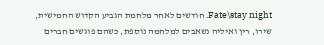Fate\stay night. חודשים לאחר מלחמת הגביע הקדוש החמישית, שירו, רין ואיליה נשאבים למלחמה נוספת, כשהם פוגשים חברים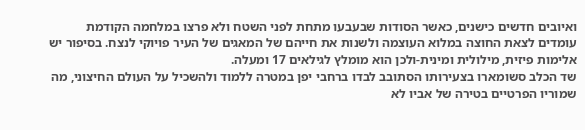ואיובים חדשים כישנים, כאשר הסודות שבעבעו מתחת לפני השטח ולא פרצו במלחמה הקודמת עומדים לצאת החוצה במלוא העוצמה ולשנות את חייהם של המאגים של העיר פויוקי לנצח. בסיפור יש אלימות פיזית, מילולית ומינית-ולכן הוא מומלץ לגילאים 17 ומעלה.
שד הכלב סשומארו בצעירותו הסתובב לבדו ברחבי יפן במטרה ללמוד ולהשכיל על העולם החיצוני, מה שמוריו הפרטיים בטירה של אביו לא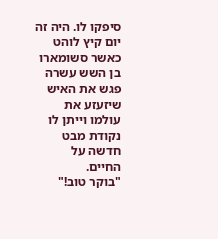סיפקו לו. היה זה יום קיץ לוהט כאשר סשומארו בן השש עשרה פגש את האיש שיזעזע את עולמו וייתן לו נקודת מבט חדשה על החיים.
"בוקר טוב!"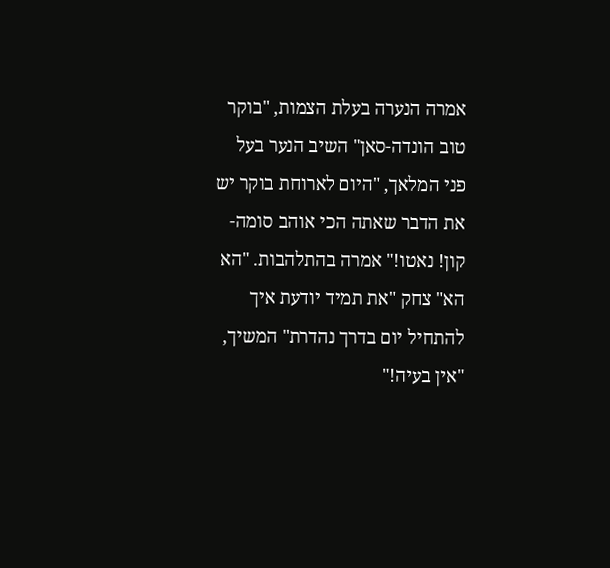אמרה הנערה בעלת הצמות, "בוקר טוב הונדה-סאן" השיב הנער בעל פני המלאך, "היום לארוחת בוקר יש את הדבר שאתה הכי אוהב סומה-קון! נאטו!" אמרה בהתלהבות. "הא הא" צחק "את תמיד יודעת איך להתחיל יום בדרך נהדרת" המשיך, "אין בעיה!"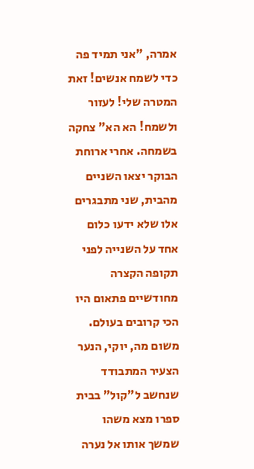אמרה, "אני תמיד פה כדי לשמח אנשים! זאת המטרה שלי! לעזור ולשמח! הא הא" צחקה בשמחה. אחרי ארוחת הבוקר יצאו השניים מהבית, שני מתבגרים אלו שלא ידעו כלום אחד על השנייה לפני תקופה הקצרה מחודשיים פתאום היו הכי קרובים בעולם. משום מה, יוקי, הנער הצעיר המתבודד שנחשב ל"קול" בבית ספרו מצא משהו שמשך אותו אל נערה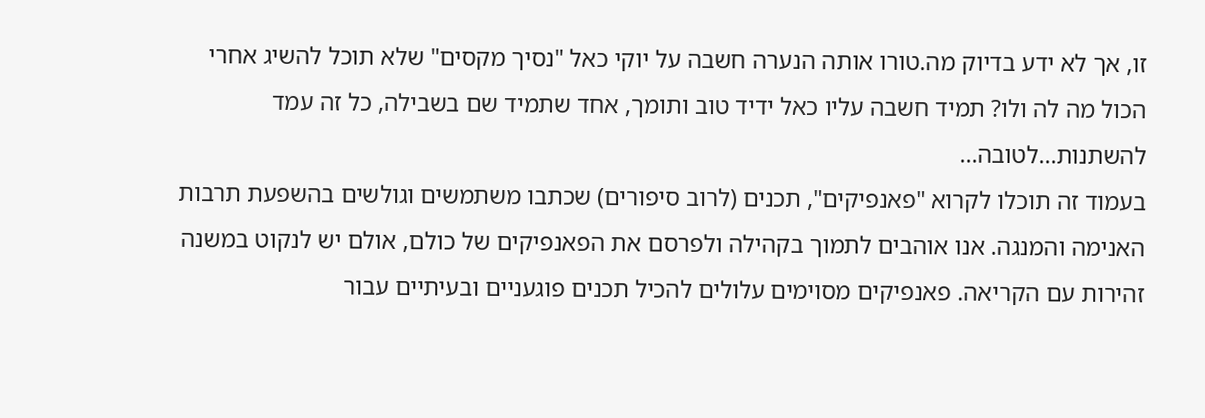זו, אך לא ידע בדיוק מה.טורו אותה הנערה חשבה על יוקי כאל "נסיך מקסים" שלא תוכל להשיג אחרי הכול מה לה ולו? תמיד חשבה עליו כאל ידיד טוב ותומך, אחד שתמיד שם בשבילה, כל זה עמד להשתנות…לטובה…
בעמוד זה תוכלו לקרוא "פאנפיקים", תכנים (לרוב סיפורים) שכתבו משתמשים וגולשים בהשפעת תרבות האנימה והמנגה. אנו אוהבים לתמוך בקהילה ולפרסם את הפאנפיקים של כולם, אולם יש לנקוט במשנה זהירות עם הקריאה. פאנפיקים מסוימים עלולים להכיל תכנים פוגעניים ובעיתיים עבור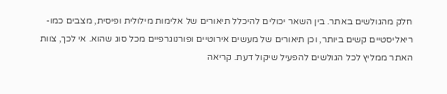חלק מהגולשים באתר. בין השאר יכולים להיכלל תיאורים של אלימות מילולית ופיסית, מצבים כמו-ריאליסטיים קשים ביותר, וכן תיאורים של מעשים אירוטיים ופורנוגרפיים מכל סוג שהוא. אי לכך, צוות האתר ממליץ לכל הגולשים להפעיל שיקול דעת. קריאה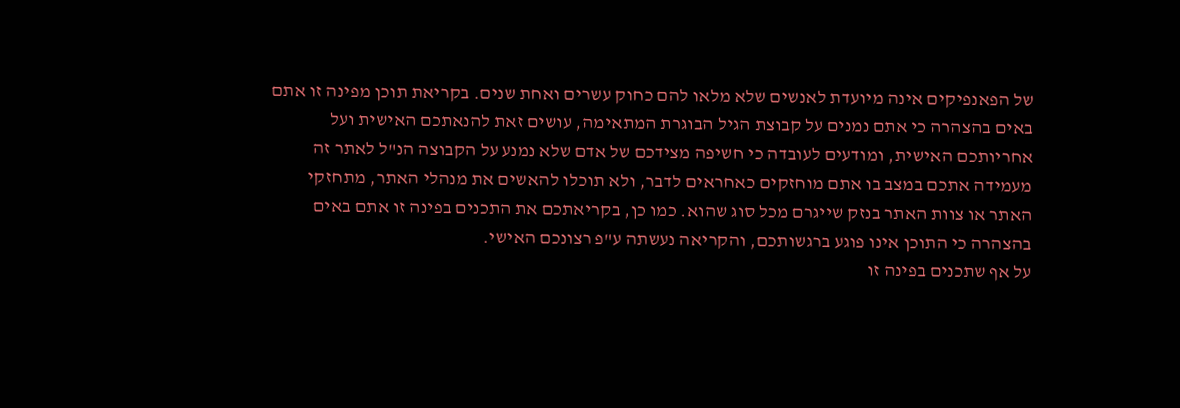של הפאנפיקים אינה מיועדת לאנשים שלא מלאו להם כחוק עשרים ואחת שנים. בקריאת תוכן מפינה זו אתם באים בהצהרה כי אתם נמנים על קבוצת הגיל הבוגרת המתאימה, עושים זאת להנאתכם האישית ועל אחריותכם האישית, ומודעים לעובדה כי חשיפה מצידכם של אדם שלא נמנע על הקבוצה הנ"ל לאתר זה מעמידה אתכם במצב בו אתם מוחזקים כאחראים לדבר, ולא תוכלו להאשים את מנהלי האתר, מתחזקי האתר או צוות האתר בנזק שייגרם מכל סוג שהוא. כמו כן, בקריאתכם את התכנים בפינה זו אתם באים בהצהרה כי התוכן אינו פוגע ברגשותכם, והקריאה נעשתה ע"פ רצונכם האישי.
על אף שתכנים בפינה זו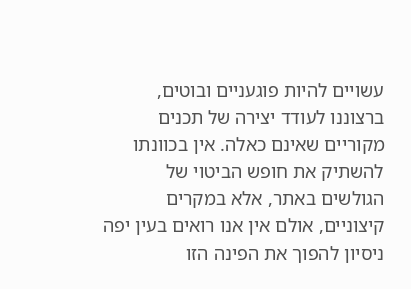עשויים להיות פוגעניים ובוטים, ברצוננו לעודד יצירה של תכנים מקוריים שאינם כאלה. אין בכוונתו להשתיק את חופש הביטוי של הגולשים באתר, אלא במקרים קיצוניים, אולם אין אנו רואים בעין יפה ניסיון להפוך את הפינה הזו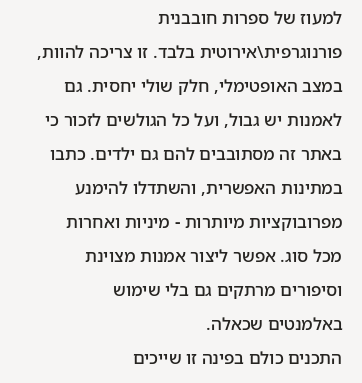למעוז של ספרות חובבנית פורנוגרפית\אירוטית בלבד. זו צריכה להוות, במצב האופטימלי, חלק שולי יחסית. גם לאמנות יש גבול, ועל כל הגולשים לזכור כי באתר זה מסתובבים להם גם ילדים. כתבו במתינות האפשרית, והשתדלו להימנע מפרובוקציות מיותרות - מיניות ואחרות מכל סוג. אפשר ליצור אמנות מצוינת וסיפורים מרתקים גם בלי שימוש באלמנטים שכאלה.
התכנים כולם בפינה זו שייכים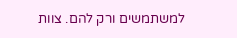למשתמשים ורק להם. צוות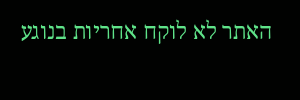האתר לא לוקח אחריות בנוגע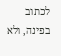לכתוב בפינה, ולא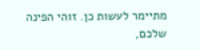מתיימר לעשות כן. זוהי הפינה שלכם,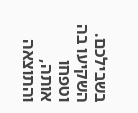בשבילכם. השקיעו בה וטפחו אותה, והתוצאה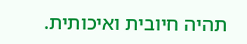תהיה חיובית ואיכותית.